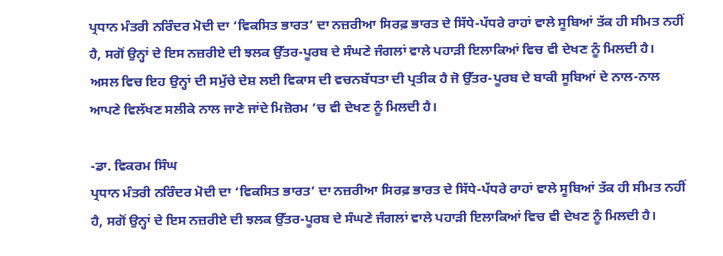ਪ੍ਰਧਾਨ ਮੰਤਰੀ ਨਰਿੰਦਰ ਮੋਦੀ ਦਾ ‘ਵਿਕਸਿਤ ਭਾਰਤ’ ਦਾ ਨਜ਼ਰੀਆ ਸਿਰਫ਼ ਭਾਰਤ ਦੇ ਸਿੱਧੇ-ਪੱਧਰੇ ਰਾਹਾਂ ਵਾਲੇ ਸੂਬਿਆਂ ਤੱਕ ਹੀ ਸੀਮਤ ਨਹੀਂ ਹੈ, ਸਗੋਂ ਉਨ੍ਹਾਂ ਦੇ ਇਸ ਨਜ਼ਰੀਏ ਦੀ ਝਲਕ ਉੱਤਰ-ਪੂਰਬ ਦੇ ਸੰਘਣੇ ਜੰਗਲਾਂ ਵਾਲੇ ਪਹਾੜੀ ਇਲਾਕਿਆਂ ਵਿਚ ਵੀ ਦੇਖਣ ਨੂੰ ਮਿਲਦੀ ਹੈ। ਅਸਲ ਵਿਚ ਇਹ ਉਨ੍ਹਾਂ ਦੀ ਸਮੁੱਚੇ ਦੇਸ਼ ਲਈ ਵਿਕਾਸ ਦੀ ਵਚਨਬੱਧਤਾ ਦੀ ਪ੍ਰਤੀਕ ਹੈ ਜੋ ਉੱਤਰ-ਪੂਰਬ ਦੇ ਬਾਕੀ ਸੂਬਿਆਂ ਦੇ ਨਾਲ-ਨਾਲ ਆਪਣੇ ਵਿਲੱਖਣ ਸਲੀਕੇ ਨਾਲ ਜਾਣੇ ਜਾਂਦੇ ਮਿਜ਼ੋਰਮ ’ਚ ਵੀ ਦੇਖਣ ਨੂੰ ਮਿਲਦੀ ਹੈ।

-ਡਾ. ਵਿਕਰਮ ਸਿੰਘ
ਪ੍ਰਧਾਨ ਮੰਤਰੀ ਨਰਿੰਦਰ ਮੋਦੀ ਦਾ ‘ਵਿਕਸਿਤ ਭਾਰਤ’ ਦਾ ਨਜ਼ਰੀਆ ਸਿਰਫ਼ ਭਾਰਤ ਦੇ ਸਿੱਧੇ-ਪੱਧਰੇ ਰਾਹਾਂ ਵਾਲੇ ਸੂਬਿਆਂ ਤੱਕ ਹੀ ਸੀਮਤ ਨਹੀਂ ਹੈ, ਸਗੋਂ ਉਨ੍ਹਾਂ ਦੇ ਇਸ ਨਜ਼ਰੀਏ ਦੀ ਝਲਕ ਉੱਤਰ-ਪੂਰਬ ਦੇ ਸੰਘਣੇ ਜੰਗਲਾਂ ਵਾਲੇ ਪਹਾੜੀ ਇਲਾਕਿਆਂ ਵਿਚ ਵੀ ਦੇਖਣ ਨੂੰ ਮਿਲਦੀ ਹੈ।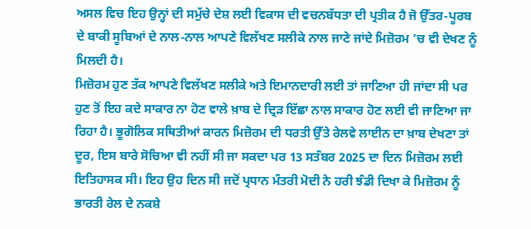ਅਸਲ ਵਿਚ ਇਹ ਉਨ੍ਹਾਂ ਦੀ ਸਮੁੱਚੇ ਦੇਸ਼ ਲਈ ਵਿਕਾਸ ਦੀ ਵਚਨਬੱਧਤਾ ਦੀ ਪ੍ਰਤੀਕ ਹੈ ਜੋ ਉੱਤਰ-ਪੂਰਬ ਦੇ ਬਾਕੀ ਸੂਬਿਆਂ ਦੇ ਨਾਲ-ਨਾਲ ਆਪਣੇ ਵਿਲੱਖਣ ਸਲੀਕੇ ਨਾਲ ਜਾਣੇ ਜਾਂਦੇ ਮਿਜ਼ੋਰਮ ’ਚ ਵੀ ਦੇਖਣ ਨੂੰ ਮਿਲਦੀ ਹੈ।
ਮਿਜ਼ੋਰਮ ਹੁਣ ਤੱਕ ਆਪਣੇ ਵਿਲੱਖਣ ਸਲੀਕੇ ਅਤੇ ਇਮਾਨਦਾਰੀ ਲਈ ਤਾਂ ਜਾਣਿਆ ਹੀ ਜਾਂਦਾ ਸੀ ਪਰ ਹੁਣ ਤੋਂ ਇਹ ਕਦੇ ਸਾਕਾਰ ਨਾ ਹੋਣ ਵਾਲੇ ਖ਼ਾਬ ਦੇ ਦ੍ਰਿੜ ਇੱਛਾ ਨਾਲ ਸਾਕਾਰ ਹੋਣ ਲਈ ਵੀ ਜਾਣਿਆ ਜਾ ਰਿਹਾ ਹੈ। ਭੂਗੋਲਿਕ ਸਥਿਤੀਆਂ ਕਾਰਨ ਮਿਜ਼ੋਰਮ ਦੀ ਧਰਤੀ ਉੱਤੇ ਰੇਲਵੇ ਲਾਈਨ ਦਾ ਖ਼ਾਬ ਦੇਖਣਾ ਤਾਂ ਦੂਰ, ਇਸ ਬਾਰੇ ਸੋਚਿਆ ਵੀ ਨਹੀਂ ਸੀ ਜਾ ਸਕਦਾ ਪਰ 13 ਸਤੰਬਰ 2025 ਦਾ ਦਿਨ ਮਿਜ਼ੋਰਮ ਲਈ ਇਤਿਹਾਸਕ ਸੀ। ਇਹ ਉਹ ਦਿਨ ਸੀ ਜਦੋਂ ਪ੍ਰਧਾਨ ਮੰਤਰੀ ਮੋਦੀ ਨੇ ਹਰੀ ਝੰਡੀ ਦਿਖਾ ਕੇ ਮਿਜ਼ੋਰਮ ਨੂੰ ਭਾਰਤੀ ਰੇਲ ਦੇ ਨਕਸ਼ੇ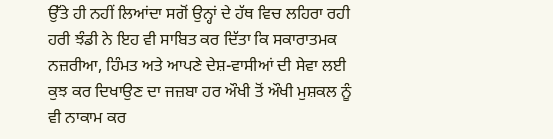ਉੱਤੇ ਹੀ ਨਹੀਂ ਲਿਆਂਦਾ ਸਗੋਂ ਉਨ੍ਹਾਂ ਦੇ ਹੱਥ ਵਿਚ ਲਹਿਰਾ ਰਹੀ ਹਰੀ ਝੰਡੀ ਨੇ ਇਹ ਵੀ ਸਾਬਿਤ ਕਰ ਦਿੱਤਾ ਕਿ ਸਕਾਰਾਤਮਕ ਨਜ਼ਰੀਆ, ਹਿੰਮਤ ਅਤੇ ਆਪਣੇ ਦੇਸ਼-ਵਾਸੀਆਂ ਦੀ ਸੇਵਾ ਲਈ ਕੁਝ ਕਰ ਦਿਖਾਉਣ ਦਾ ਜਜ਼ਬਾ ਹਰ ਔਖੀ ਤੋਂ ਔਖੀ ਮੁਸ਼ਕਲ ਨੂੰ ਵੀ ਨਾਕਾਮ ਕਰ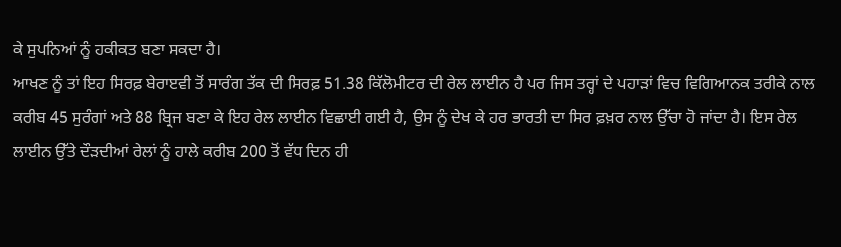ਕੇ ਸੁਪਨਿਆਂ ਨੂੰ ਹਕੀਕਤ ਬਣਾ ਸਕਦਾ ਹੈ।
ਆਖਣ ਨੂੰ ਤਾਂ ਇਹ ਸਿਰਫ਼ ਬੇਰਾੲਵੀ ਤੋਂ ਸਾਰੰਗ ਤੱਕ ਦੀ ਸਿਰਫ਼ 51.38 ਕਿੱਲੋਮੀਟਰ ਦੀ ਰੇਲ ਲਾਈਨ ਹੈ ਪਰ ਜਿਸ ਤਰ੍ਹਾਂ ਦੇ ਪਹਾੜਾਂ ਵਿਚ ਵਿਗਿਆਨਕ ਤਰੀਕੇ ਨਾਲ ਕਰੀਬ 45 ਸੁਰੰਗਾਂ ਅਤੇ 88 ਬ੍ਰਿਜ ਬਣਾ ਕੇ ਇਹ ਰੇਲ ਲਾਈਨ ਵਿਛਾਈ ਗਈ ਹੈ, ਉਸ ਨੂੰ ਦੇਖ ਕੇ ਹਰ ਭਾਰਤੀ ਦਾ ਸਿਰ ਫ਼ਖ਼ਰ ਨਾਲ ਉੱਚਾ ਹੋ ਜਾਂਦਾ ਹੈ। ਇਸ ਰੇਲ ਲਾਈਨ ਉੱਤੇ ਦੌੜਦੀਆਂ ਰੇਲਾਂ ਨੂੰ ਹਾਲੇ ਕਰੀਬ 200 ਤੋਂ ਵੱਧ ਦਿਨ ਹੀ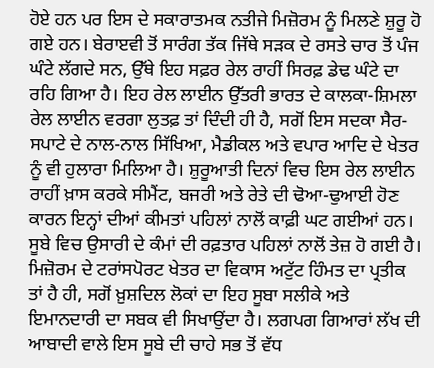ਹੋਏ ਹਨ ਪਰ ਇਸ ਦੇ ਸਕਾਰਾਤਮਕ ਨਤੀਜੇ ਮਿਜ਼ੋਰਮ ਨੂੰ ਮਿਲਣੇ ਸ਼ੁਰੂ ਹੋ ਗਏ ਹਨ। ਬੇਰਾੲਵੀ ਤੋਂ ਸਾਰੰਗ ਤੱਕ ਜਿੱਥੇ ਸੜਕ ਦੇ ਰਸਤੇ ਚਾਰ ਤੋਂ ਪੰਜ ਘੰਟੇ ਲੱਗਦੇ ਸਨ, ਉੱਥੇ ਇਹ ਸਫ਼ਰ ਰੇਲ ਰਾਹੀਂ ਸਿਰਫ਼ ਡੇਢ ਘੰਟੇ ਦਾ ਰਹਿ ਗਿਆ ਹੈ। ਇਹ ਰੇਲ ਲਾਈਨ ਉੱਤਰੀ ਭਾਰਤ ਦੇ ਕਾਲਕਾ-ਸ਼ਿਮਲਾ ਰੇਲ ਲਾਈਨ ਵਰਗਾ ਲੁਤਫ਼ ਤਾਂ ਦਿੰਦੀ ਹੀ ਹੈ, ਸਗੋਂ ਇਸ ਸਦਕਾ ਸੈਰ-ਸਪਾਟੇ ਦੇ ਨਾਲ-ਨਾਲ ਸਿੱਖਿਆ, ਮੈਡੀਕਲ ਅਤੇ ਵਪਾਰ ਆਦਿ ਦੇ ਖੇਤਰ ਨੂੰ ਵੀ ਹੁਲਾਰਾ ਮਿਲਿਆ ਹੈ। ਸ਼ੁਰੂਆਤੀ ਦਿਨਾਂ ਵਿਚ ਇਸ ਰੇਲ ਲਾਈਨ ਰਾਹੀਂ ਖ਼ਾਸ ਕਰਕੇ ਸੀਮੈਂਟ, ਬਜਰੀ ਅਤੇ ਰੇਤੇ ਦੀ ਢੋਆ-ਢੁਆਈ ਹੋਣ ਕਾਰਨ ਇਨ੍ਹਾਂ ਦੀਆਂ ਕੀਮਤਾਂ ਪਹਿਲਾਂ ਨਾਲੋਂ ਕਾਫ਼ੀ ਘਟ ਗਈਆਂ ਹਨ। ਸੂਬੇ ਵਿਚ ਉਸਾਰੀ ਦੇ ਕੰਮਾਂ ਦੀ ਰਫ਼ਤਾਰ ਪਹਿਲਾਂ ਨਾਲੋਂ ਤੇਜ਼ ਹੋ ਗਈ ਹੈ।
ਮਿਜ਼ੋਰਮ ਦੇ ਟਰਾਂਸਪੋਰਟ ਖੇਤਰ ਦਾ ਵਿਕਾਸ ਅਟੁੱਟ ਹਿੰਮਤ ਦਾ ਪ੍ਰਤੀਕ ਤਾਂ ਹੈ ਹੀ, ਸਗੋਂ ਖ਼ੁਸ਼ਦਿਲ ਲੋਕਾਂ ਦਾ ਇਹ ਸੂਬਾ ਸਲੀਕੇ ਅਤੇ ਇਮਾਨਦਾਰੀ ਦਾ ਸਬਕ ਵੀ ਸਿਖਾਉਂਦਾ ਹੈ। ਲਗਪਗ ਗਿਆਰਾਂ ਲੱਖ ਦੀ ਆਬਾਦੀ ਵਾਲੇ ਇਸ ਸੂਬੇ ਦੀ ਚਾਹੇ ਸਭ ਤੋਂ ਵੱਧ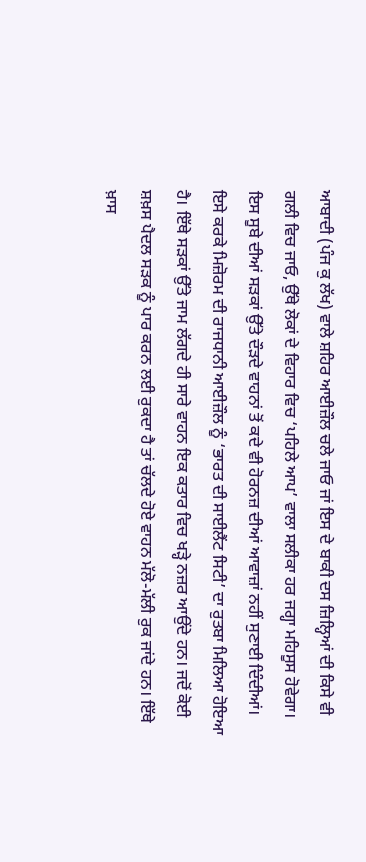ਆਬਾਦੀ (ਪੰਜ ਕੁ ਲੱਖ) ਵਾਲੇ ਸ਼ਹਿਰ ਆਈਜ਼ੌਲ ਚਲੇ ਜਾਓ ਜਾਂ ਇਸ ਦੇ ਬਾਕੀ ਦਸ ਜ਼ਿਲ੍ਹਿਆਂ ਦੀ ਕਿਸੇ ਵੀ ਗਲੀ ਵਿਚ ਜਾਓ, ਉੱਥੇ ਲੋਕਾਂ ਦੇ ਵਿਹਾਰ ਵਿਚ ‘ਪਹਿਲੇ ਆਪ’ ਵਾਲਾ ਸਲੀਕਾ ਹਰ ਜਗ੍ਹਾ ਮਹਿਸੂਸ ਹੋਵੇਗਾ।
ਇਸ ਸੂਬੇ ਦੀਆਂ ਸੜਕਾਂ ਉੱਤੇ ਦੌੜਦੇ ਵਾਹਨਾਂ ਤੋਂ ਕਦੇ ਵੀ ਹੋਰਨਜ਼ ਦੀਆਂ ਆਵਾਜ਼ਾਂ ਨਹੀਂ ਸੁਣਾਈ ਦਿੰਦੀਆਂ। ਇਸੇ ਕਰਕੇ ਮਿਜ਼ੋਰਮ ਦੀ ਰਾਜਧਾਨੀ ਆਈਜ਼ੌਲ ਨੂੰ ‘ਭਾਰਤ ਦੀ ਸਾਈਲੈਂਟ ਸਿਟੀ’ ਦਾ ਰੁਤਬਾ ਮਿਲਿਆ ਹੋਇਆ ਹੈ। ਇੱਥੇ ਸੜਕਾਂ ਉੱਤੇ ਜਾਮ ਲੱਗਦੇ ਹੀ ਸਾਰੇ ਵਾਹਨ ਇਕ ਕਤਾਰ ਵਿਚ ਖੜ੍ਹੇ ਨਜ਼ਰ ਆਉਂਦੇ ਹਨ। ਜਦੋਂ ਕੋਈ ਸ਼ਖ਼ਸ ਪੈਦਲ ਸੜਕ ਨੂੰ ਪਾਰ ਕਰਨ ਲਈ ਰੁਕਦਾ ਹੈ ਤਾਂ ਚੱਲਦੇ ਹੋਏ ਵਾਹਨ ਮੱਲੋ-ਮੱਲੀ ਰੁਕ ਜਾਂਦੇ ਹਨ। ਇੱਥੇ ਖ਼ਾਸ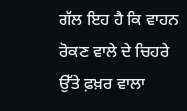ਗੱਲ ਇਹ ਹੈ ਕਿ ਵਾਹਨ ਰੋਕਣ ਵਾਲੇ ਦੇ ਚਿਹਰੇ ਉੱਤੇ ਫ਼ਖ਼ਰ ਵਾਲਾ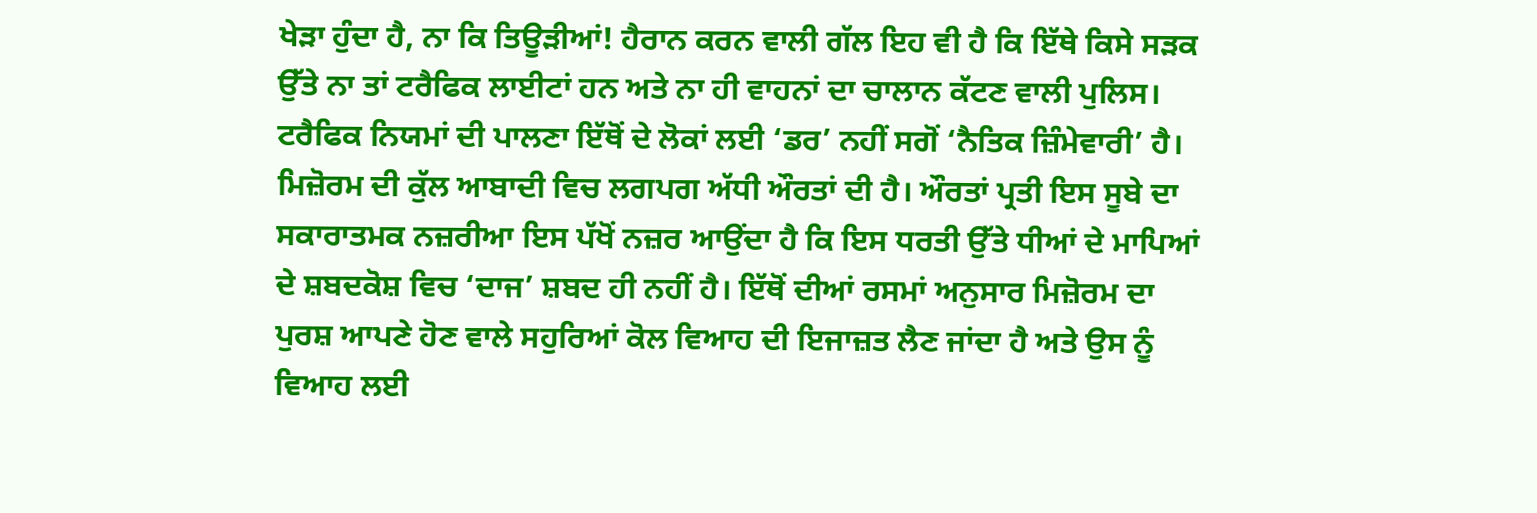ਖੇੜਾ ਹੁੰਦਾ ਹੈ, ਨਾ ਕਿ ਤਿਊੜੀਆਂ! ਹੈਰਾਨ ਕਰਨ ਵਾਲੀ ਗੱਲ ਇਹ ਵੀ ਹੈ ਕਿ ਇੱਥੇ ਕਿਸੇ ਸੜਕ ਉੱਤੇ ਨਾ ਤਾਂ ਟਰੈਫਿਕ ਲਾਈਟਾਂ ਹਨ ਅਤੇ ਨਾ ਹੀ ਵਾਹਨਾਂ ਦਾ ਚਾਲਾਨ ਕੱਟਣ ਵਾਲੀ ਪੁਲਿਸ। ਟਰੈਫਿਕ ਨਿਯਮਾਂ ਦੀ ਪਾਲਣਾ ਇੱਥੋਂ ਦੇ ਲੋਕਾਂ ਲਈ ‘ਡਰ’ ਨਹੀਂ ਸਗੋਂ ‘ਨੈਤਿਕ ਜ਼ਿੰਮੇਵਾਰੀ’ ਹੈ।
ਮਿਜ਼ੋਰਮ ਦੀ ਕੁੱਲ ਆਬਾਦੀ ਵਿਚ ਲਗਪਗ ਅੱਧੀ ਔਰਤਾਂ ਦੀ ਹੈ। ਔਰਤਾਂ ਪ੍ਰਤੀ ਇਸ ਸੂਬੇ ਦਾ ਸਕਾਰਾਤਮਕ ਨਜ਼ਰੀਆ ਇਸ ਪੱਖੋਂ ਨਜ਼ਰ ਆਉਂਦਾ ਹੈ ਕਿ ਇਸ ਧਰਤੀ ਉੱਤੇ ਧੀਆਂ ਦੇ ਮਾਪਿਆਂ ਦੇ ਸ਼ਬਦਕੋਸ਼ ਵਿਚ ‘ਦਾਜ’ ਸ਼ਬਦ ਹੀ ਨਹੀਂ ਹੈ। ਇੱਥੋਂ ਦੀਆਂ ਰਸਮਾਂ ਅਨੁਸਾਰ ਮਿਜ਼ੋਰਮ ਦਾ ਪੁਰਸ਼ ਆਪਣੇ ਹੋਣ ਵਾਲੇ ਸਹੁਰਿਆਂ ਕੋਲ ਵਿਆਹ ਦੀ ਇਜਾਜ਼ਤ ਲੈਣ ਜਾਂਦਾ ਹੈ ਅਤੇ ਉਸ ਨੂੰ ਵਿਆਹ ਲਈ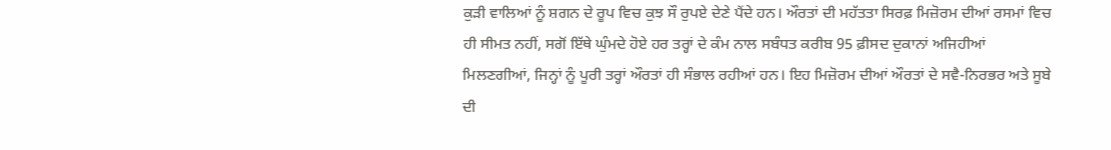ਕੁੜੀ ਵਾਲਿਆਂ ਨੂੰ ਸ਼ਗਨ ਦੇ ਰੂਪ ਵਿਚ ਕੁਝ ਸੌ ਰੁਪਏ ਦੇਣੇ ਪੈਂਦੇ ਹਨ। ਔਰਤਾਂ ਦੀ ਮਹੱਤਤਾ ਸਿਰਫ਼ ਮਿਜ਼ੋਰਮ ਦੀਆਂ ਰਸਮਾਂ ਵਿਚ ਹੀ ਸੀਮਤ ਨਹੀਂ, ਸਗੋਂ ਇੱਥੇ ਘੁੰਮਦੇ ਹੋਏ ਹਰ ਤਰ੍ਹਾਂ ਦੇ ਕੰਮ ਨਾਲ ਸਬੰਧਤ ਕਰੀਬ 95 ਫ਼ੀਸਦ ਦੁਕਾਨਾਂ ਅਜਿਹੀਆਂ ਮਿਲਣਗੀਆਂ, ਜਿਨ੍ਹਾਂ ਨੂੰ ਪੂਰੀ ਤਰ੍ਹਾਂ ਔਰਤਾਂ ਹੀ ਸੰਭਾਲ ਰਹੀਆਂ ਹਨ। ਇਹ ਮਿਜ਼ੋਰਮ ਦੀਆਂ ਔਰਤਾਂ ਦੇ ਸਵੈ-ਨਿਰਭਰ ਅਤੇ ਸੂਬੇ ਦੀ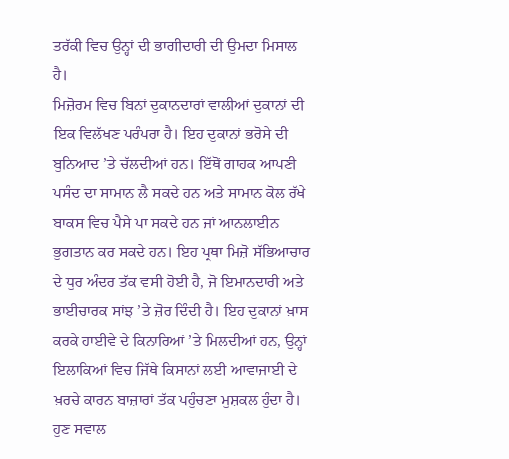ਤਰੱਕੀ ਵਿਚ ਉਨ੍ਹਾਂ ਦੀ ਭਾਗੀਦਾਰੀ ਦੀ ਉਮਦਾ ਮਿਸਾਲ ਹੈ।
ਮਿਜ਼ੋਰਮ ਵਿਚ ਬਿਨਾਂ ਦੁਕਾਨਦਾਰਾਂ ਵਾਲੀਆਂ ਦੁਕਾਨਾਂ ਦੀ ਇਕ ਵਿਲੱਖਣ ਪਰੰਪਰਾ ਹੈ। ਇਹ ਦੁਕਾਨਾਂ ਭਰੋਸੇ ਦੀ ਬੁਨਿਆਦ ’ਤੇ ਚੱਲਦੀਆਂ ਹਨ। ਇੱਥੋਂ ਗਾਹਕ ਆਪਣੀ ਪਸੰਦ ਦਾ ਸਾਮਾਨ ਲੈ ਸਕਦੇ ਹਨ ਅਤੇ ਸਾਮਾਨ ਕੋਲ ਰੱਖੇ ਬਾਕਸ ਵਿਚ ਪੈਸੇ ਪਾ ਸਕਦੇ ਹਨ ਜਾਂ ਆਨਲਾਈਨ ਭੁਗਤਾਨ ਕਰ ਸਕਦੇ ਹਨ। ਇਹ ਪ੍ਰਥਾ ਮਿਜ਼ੋ ਸੱਭਿਆਚਾਰ ਦੇ ਧੁਰ ਅੰਦਰ ਤੱਕ ਵਸੀ ਹੋਈ ਹੈ, ਜੋ ਇਮਾਨਦਾਰੀ ਅਤੇ ਭਾਈਚਾਰਕ ਸਾਂਝ ’ਤੇ ਜ਼ੋਰ ਦਿੰਦੀ ਹੈ। ਇਹ ਦੁਕਾਨਾਂ ਖ਼ਾਸ ਕਰਕੇ ਹਾਈਵੇ ਦੇ ਕਿਨਾਰਿਆਂ ’ਤੇ ਮਿਲਦੀਆਂ ਹਨ, ਉਨ੍ਹਾਂ ਇਲਾਕਿਆਂ ਵਿਚ ਜਿੱਥੇ ਕਿਸਾਨਾਂ ਲਈ ਆਵਾਜਾਈ ਦੇ ਖ਼ਰਚੇ ਕਾਰਨ ਬਾਜ਼ਾਰਾਂ ਤੱਕ ਪਹੁੰਚਣਾ ਮੁਸ਼ਕਲ ਹੁੰਦਾ ਹੈ।
ਹੁਣ ਸਵਾਲ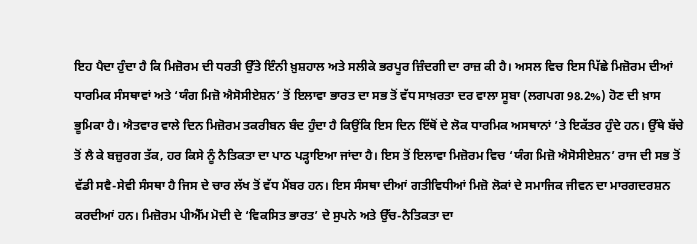ਇਹ ਪੈਦਾ ਹੁੰਦਾ ਹੈ ਕਿ ਮਿਜ਼ੋਰਮ ਦੀ ਧਰਤੀ ਉੱਤੇ ਇੰਨੀ ਖ਼ੁਸ਼ਹਾਲ ਅਤੇ ਸਲੀਕੇ ਭਰਪੂਰ ਜ਼ਿੰਦਗੀ ਦਾ ਰਾਜ਼ ਕੀ ਹੈ। ਅਸਲ ਵਿਚ ਇਸ ਪਿੱਛੇ ਮਿਜ਼ੋਰਮ ਦੀਆਂ ਧਾਰਮਿਕ ਸੰਸਥਾਵਾਂ ਅਤੇ ‘ਯੰਗ ਮਿਜ਼ੋ ਐਸੋਸੀਏਸ਼ਨ’ ਤੋਂ ਇਲਾਵਾ ਭਾਰਤ ਦਾ ਸਭ ਤੋਂ ਵੱਧ ਸਾਖ਼ਰਤਾ ਦਰ ਵਾਲਾ ਸੂਬਾ (ਲਗਪਗ 98.2%) ਹੋਣ ਦੀ ਖ਼ਾਸ ਭੂਮਿਕਾ ਹੈ। ਐਤਵਾਰ ਵਾਲੇ ਦਿਨ ਮਿਜ਼ੋਰਮ ਤਕਰੀਬਨ ਬੰਦ ਹੁੰਦਾ ਹੈ ਕਿਉਂਕਿ ਇਸ ਦਿਨ ਇੱਥੋਂ ਦੇ ਲੋਕ ਧਾਰਮਿਕ ਅਸਥਾਨਾਂ ’ਤੇ ਇਕੱਤਰ ਹੁੰਦੇ ਹਨ। ਉੱਥੇ ਬੱਚੇ ਤੋਂ ਲੈ ਕੇ ਬਜ਼ੁਰਗ ਤੱਕ, ਹਰ ਕਿਸੇ ਨੂੰ ਨੈਤਿਕਤਾ ਦਾ ਪਾਠ ਪੜ੍ਹਾਇਆ ਜਾਂਦਾ ਹੈ। ਇਸ ਤੋਂ ਇਲਾਵਾ ਮਿਜ਼ੋਰਮ ਵਿਚ ‘ਯੰਗ ਮਿਜ਼ੋ ਐਸੋਸੀਏਸ਼ਨ’ ਰਾਜ ਦੀ ਸਭ ਤੋਂ ਵੱਡੀ ਸਵੈ-ਸੇਵੀ ਸੰਸਥਾ ਹੈ ਜਿਸ ਦੇ ਚਾਰ ਲੱਖ ਤੋਂ ਵੱਧ ਮੈਂਬਰ ਹਨ। ਇਸ ਸੰਸਥਾ ਦੀਆਂ ਗਤੀਵਿਧੀਆਂ ਮਿਜ਼ੋ ਲੋਕਾਂ ਦੇ ਸਮਾਜਿਕ ਜੀਵਨ ਦਾ ਮਾਰਗਦਰਸ਼ਨ ਕਰਦੀਆਂ ਹਨ। ਮਿਜ਼ੋਰਮ ਪੀਐੱਮ ਮੋਦੀ ਦੇ ‘ਵਿਕਸਿਤ ਭਾਰਤ’ ਦੇ ਸੁਪਨੇ ਅਤੇ ਉੱਚ-ਨੈਤਿਕਤਾ ਦਾ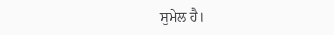ਸੁਮੇਲ ਹੈ।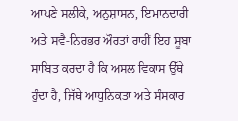ਆਪਣੇ ਸਲੀਕੇ, ਅਨੁਸ਼ਾਸਨ, ਇਮਾਨਦਾਰੀ ਅਤੇ ਸਵੈ-ਨਿਰਭਰ ਔਰਤਾਂ ਰਾਹੀਂ ਇਹ ਸੂਬਾ ਸਾਬਿਤ ਕਰਦਾ ਹੈ ਕਿ ਅਸਲ ਵਿਕਾਸ ਉੱਥੇ ਹੁੰਦਾ ਹੈ, ਜਿੱਥੇ ਆਧੁਨਿਕਤਾ ਅਤੇ ਸੰਸਕਾਰ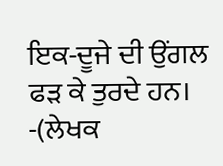ਇਕ-ਦੂਜੇ ਦੀ ਉਂਗਲ ਫੜ ਕੇ ਤੁਰਦੇ ਹਨ।
-(ਲੇਖਕ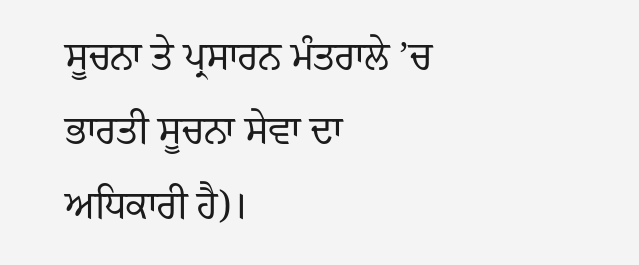ਸੂਚਨਾ ਤੇ ਪ੍ਰਸਾਰਨ ਮੰਤਰਾਲੇ ’ਚ ਭਾਰਤੀ ਸੂਚਨਾ ਸੇਵਾ ਦਾ ਅਧਿਕਾਰੀ ਹੈ)।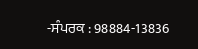-ਸੰਪਰਕ : 98884-13836